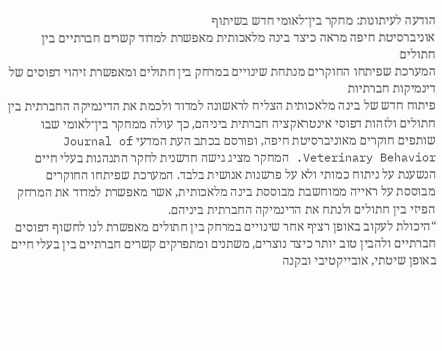הודעה לעיתונות: מחקר בין־לאומי חדש בשיתוף
אוניברסיטת חיפה מראה כיצד בינה מלאכותית מאפשרת למדוד קשרים חברתיים בין חתולים
המערכת שפיתחו החוקרים מנתחת שינויים במרחק בין חתולים ומאפשרת זיהוי דפוסים של דינמיקות חברתיות
פיתוח חדש של בינה מלאכותית הצליח לראשונה למדוד ולכמת את הדינמיקה החברתית בין חתולים ולזהות דפוסי אינטראקציה חברתית ביניהם, כך עולה ממחקר בין־לאומי שבו שותפים חוקרים מאוניברסיטת חיפה, ופורסם בכתב העת המדעי Journal of Veterinary Behavior. המחקר מציג גישה חדשנית לחקר התנהגות בעלי חיים הנשענת על ניתוח כמותי ולא על פרשנות אנושית בלבד. המערכת שפיתחו החוקרים מבוססת על ראייה ממוחשבת מבוססת בינה מלאכותית, אשר מאפשרת למדוד את המרחק הפיזי בין חתולים ולנתח את הדינמיקה החברתית ביניהם.
“היכולת לעקוב באופן רציף אחר שינויים במרחק בין חתולים מאפשרת לנו לחשוף דפוסים חברתיים ולהבין טוב יותר כיצד נוצרים, משתנים ומתפרקים קשרים חברתיים בין בעלי חיים באופן שיטתי, אובייקטיבי ובקנה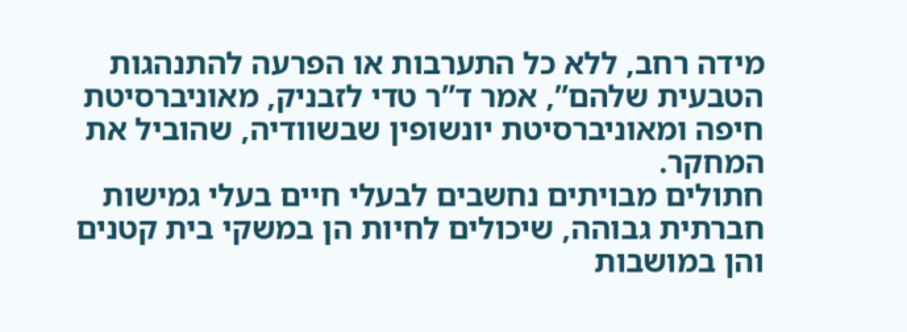מידה רחב, ללא כל התערבות או הפרעה להתנהגות הטבעית שלהם”, אמר ד”ר טדי לזבניק, מאוניברסיטת חיפה ומאוניברסיטת יונשופין שבשוודיה, שהוביל את המחקר.
חתולים מבויתים נחשבים לבעלי חיים בעלי גמישות חברתית גבוהה, שיכולים לחיות הן במשקי בית קטנים והן במושבות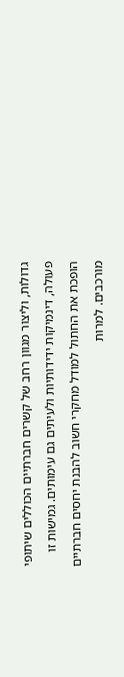גדולות, וליצור מגוון רחב של קשרים חברתיים הכוללים שיתופי פעולה, דינמיקות ידידותיות ולעיתים גם עימותים. גמישות זו הופכת את החתול למודל מחקרי חשוב להבנת יחסים חברתיים מורכבים. למרות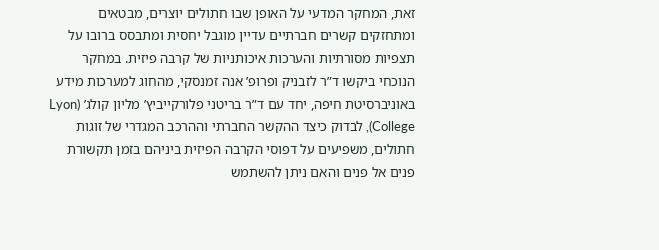זאת, המחקר המדעי על האופן שבו חתולים יוצרים, מבטאים ומתחזקים קשרים חברתיים עדיין מוגבל יחסית ומתבסס ברובו על תצפיות מסורתיות והערכות איכותניות של קרבה פיזית. במחקר הנוכחי ביקשו ד”ר לזבניק ופרופ’ אנה זמנסקי, מהחוג למערכות מידע באוניברסיטת חיפה, יחד עם ד”ר בריטני פלורקייביץ’ מליון קולג’ (Lyon College), לבדוק כיצד ההקשר החברתי וההרכב המגדרי של זוגות חתולים, משפיעים על דפוסי הקרבה הפיזית ביניהם בזמן תקשורת פנים אל פנים והאם ניתן להשתמש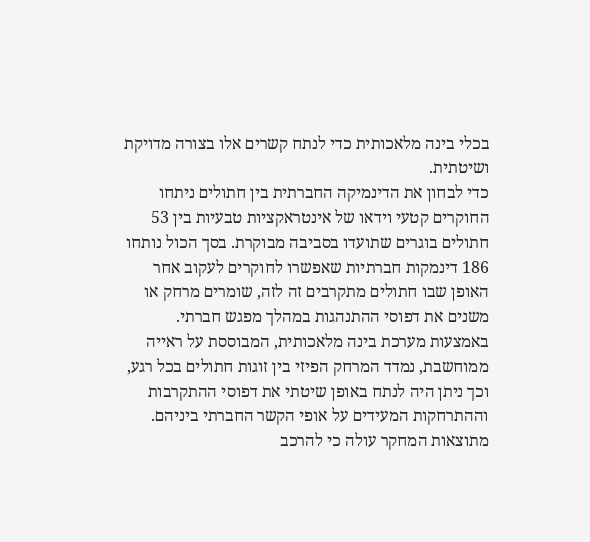בכלי בינה מלאכותית כדי לנתח קשרים אלו בצורה מדויקת ושיטתית.
כדי לבחון את הדינמיקה החברתית בין חתולים ניתחו החוקרים קטעי וידאו של אינטראקציות טבעיות בין 53 חתולים בוגרים שתועדו בסביבה מבוקרת. בסך הכול נותחו 186 דינמקות חברתיות שאפשרו לחוקרים לעקוב אחר האופן שבו חתולים מתקרבים זה לזה, שומרים מרחק או משנים את דפוסי ההתנהגות במהלך מפגש חברתי. באמצעות מערכת בינה מלאכותית, המבוססת על ראייה ממוחשבת, נמדד המרחק הפיזי בין זוגות חתולים בכל רגע, וכך ניתן היה לנתח באופן שיטתי את דפוסי ההתקרבות וההתרחקות המעידים על אופי הקשר החברתי ביניהם.
מתוצאות המחקר עולה כי להרכב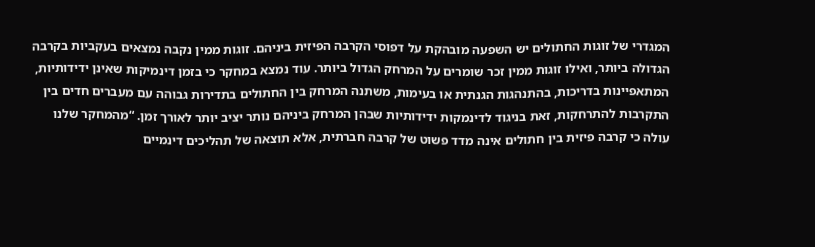המגדרי של זוגות החתולים יש השפעה מובהקת על דפוסי הקרבה הפיזית ביניהם. זוגות ממין נקבה נמצאים בעקביות בקרבה הגדולה ביותר, ואילו זוגות ממין זכר שומרים על המרחק הגדול ביותר. עוד נמצא במחקר כי בזמן דינמיקות שאינן ידידותיות, המתאפיינות בדריכות, בהתנהגות הגנתית או בעימות, משתנה המרחק בין החתולים בתדירות גבוהה עם מעברים חדים בין התקרבות להתרחקות, זאת בניגוד לדינמקות ידידותיות שבהן המרחק ביניהם נותר יציב יותר לאורך זמן. “מהמחקר שלנו עולה כי קרבה פיזית בין חתולים אינה מדד פשוט של קרבה חברתית, אלא תוצאה של תהליכים דינמיים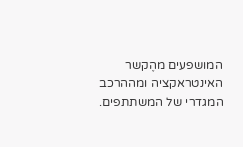המושפעים מהֶקשר האינטראקציה ומההרכב המגדרי של המשתתפים.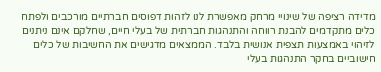מדידה רציפה של שינויי מרחק מאפשרת לנו לזהות דפוסים חברתיים מורכבים ולפתח כלים מתקדמים להבנת רווחה והתנהגות חברתית של בעלי חיים, שחלקם אינם ניתנים לזיהוי באמצעות תצפית אנושית בלבד. הממצאים מדגישים את החשיבות של כלים חישוביים בחקר התנהגות בעלי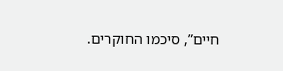חיים”, סיכמו החוקרים.